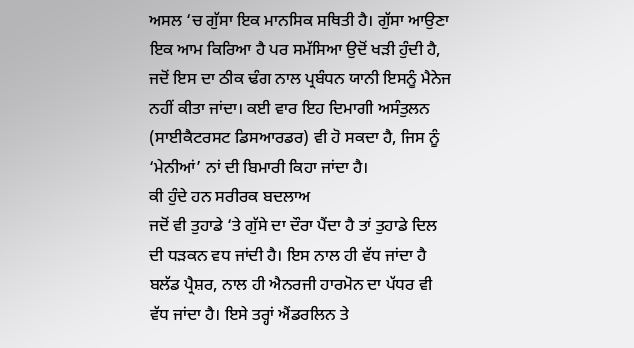ਅਸਲ ‘ਚ ਗੁੱਸਾ ਇਕ ਮਾਨਸਿਕ ਸਥਿਤੀ ਹੈ। ਗੁੱਸਾ ਆਉਣਾ ਇਕ ਆਮ ਕਿਰਿਆ ਹੈ ਪਰ ਸਮੱਸਿਆ ਉਦੋਂ ਖੜੀ ਹੁੰਦੀ ਹੈ, ਜਦੋਂ ਇਸ ਦਾ ਠੀਕ ਢੰਗ ਨਾਲ ਪ੍ਰਬੰਧਨ ਯਾਨੀ ਇਸਨੂੰ ਮੈਨੇਜ ਨਹੀਂ ਕੀਤਾ ਜਾਂਦਾ। ਕਈ ਵਾਰ ਇਹ ਦਿਮਾਗੀ ਅਸੰਤੁਲਨ (ਸਾਈਕੈਟਰਸਟ ਡਿਸਆਰਡਰ) ਵੀ ਹੋ ਸਕਦਾ ਹੈ, ਜਿਸ ਨੂੰ ‘ਮੇਨੀਆਂ’ ਨਾਂ ਦੀ ਬਿਮਾਰੀ ਕਿਹਾ ਜਾਂਦਾ ਹੈ।
ਕੀ ਹੁੰਦੇ ਹਨ ਸਰੀਰਕ ਬਦਲਾਅ
ਜਦੋਂ ਵੀ ਤੁਹਾਡੇ ‘ਤੇ ਗੁੱਸੇ ਦਾ ਦੌਰਾ ਪੈਂਦਾ ਹੈ ਤਾਂ ਤੁਹਾਡੇ ਦਿਲ ਦੀ ਧੜਕਨ ਵਧ ਜਾਂਦੀ ਹੈ। ਇਸ ਨਾਲ ਹੀ ਵੱਧ ਜਾਂਦਾ ਹੈ ਬਲੱਡ ਪ੍ਰੈਸ਼ਰ, ਨਾਲ ਹੀ ਐਨਰਜੀ ਹਾਰਮੋਨ ਦਾ ਪੱਧਰ ਵੀ ਵੱਧ ਜਾਂਦਾ ਹੈ। ਇਸੇ ਤਰ੍ਹਾਂ ਐਂਡਰਲਿਨ ਤੇ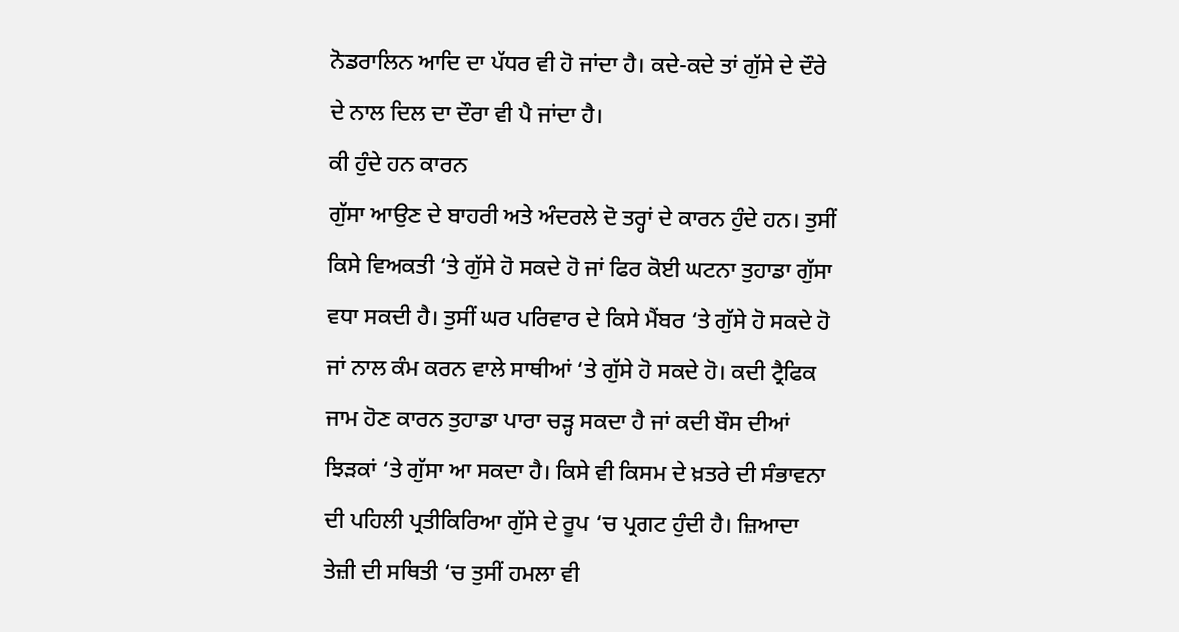ਨੋਡਰਾਲਿਨ ਆਦਿ ਦਾ ਪੱਧਰ ਵੀ ਹੋ ਜਾਂਦਾ ਹੈ। ਕਦੇ-ਕਦੇ ਤਾਂ ਗੁੱਸੇ ਦੇ ਦੌਰੇ ਦੇ ਨਾਲ ਦਿਲ ਦਾ ਦੌਰਾ ਵੀ ਪੈ ਜਾਂਦਾ ਹੈ।
ਕੀ ਹੁੰਦੇ ਹਨ ਕਾਰਨ
ਗੁੱਸਾ ਆਉਣ ਦੇ ਬਾਹਰੀ ਅਤੇ ਅੰਦਰਲੇ ਦੋ ਤਰ੍ਹਾਂ ਦੇ ਕਾਰਨ ਹੁੰਦੇ ਹਨ। ਤੁਸੀਂ ਕਿਸੇ ਵਿਅਕਤੀ ‘ਤੇ ਗੁੱਸੇ ਹੋ ਸਕਦੇ ਹੋ ਜਾਂ ਫਿਰ ਕੋਈ ਘਟਨਾ ਤੁਹਾਡਾ ਗੁੱਸਾ ਵਧਾ ਸਕਦੀ ਹੈ। ਤੁਸੀਂ ਘਰ ਪਰਿਵਾਰ ਦੇ ਕਿਸੇ ਮੈਂਬਰ ‘ਤੇ ਗੁੱਸੇ ਹੋ ਸਕਦੇ ਹੋ ਜਾਂ ਨਾਲ ਕੰਮ ਕਰਨ ਵਾਲੇ ਸਾਥੀਆਂ ‘ਤੇ ਗੁੱਸੇ ਹੋ ਸਕਦੇ ਹੋ। ਕਦੀ ਟ੍ਰੈਫਿਕ ਜਾਮ ਹੋਣ ਕਾਰਨ ਤੁਹਾਡਾ ਪਾਰਾ ਚੜ੍ਹ ਸਕਦਾ ਹੈ ਜਾਂ ਕਦੀ ਬੌਸ ਦੀਆਂ ਝਿੜਕਾਂ ‘ਤੇ ਗੁੱਸਾ ਆ ਸਕਦਾ ਹੈ। ਕਿਸੇ ਵੀ ਕਿਸਮ ਦੇ ਖ਼ਤਰੇ ਦੀ ਸੰਭਾਵਨਾ ਦੀ ਪਹਿਲੀ ਪ੍ਰਤੀਕਿਰਿਆ ਗੁੱਸੇ ਦੇ ਰੂਪ ‘ਚ ਪ੍ਰਗਟ ਹੁੰਦੀ ਹੈ। ਜ਼ਿਆਦਾ ਤੇਜ਼ੀ ਦੀ ਸਥਿਤੀ ‘ਚ ਤੁਸੀਂ ਹਮਲਾ ਵੀ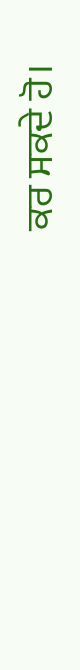ਕਰ ਸਕਦੇ ਹੋ।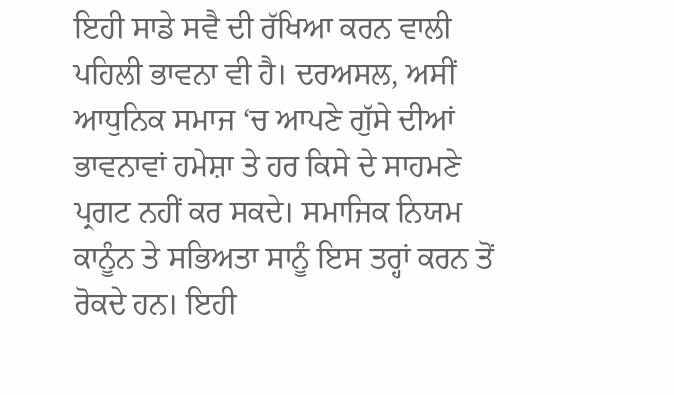ਇਹੀ ਸਾਡੇ ਸਵੈ ਦੀ ਰੱਖਿਆ ਕਰਨ ਵਾਲੀ ਪਹਿਲੀ ਭਾਵਨਾ ਵੀ ਹੈ। ਦਰਅਸਲ, ਅਸੀਂ ਆਧੁਨਿਕ ਸਮਾਜ ‘ਚ ਆਪਣੇ ਗੁੱਸੇ ਦੀਆਂ ਭਾਵਨਾਵਾਂ ਹਮੇਸ਼ਾ ਤੇ ਹਰ ਕਿਸੇ ਦੇ ਸਾਹਮਣੇ ਪ੍ਰਗਟ ਨਹੀਂ ਕਰ ਸਕਦੇ। ਸਮਾਜਿਕ ਨਿਯਮ ਕਾਨੂੰਨ ਤੇ ਸਭਿਅਤਾ ਸਾਨੂੰ ਇਸ ਤਰ੍ਹਾਂ ਕਰਨ ਤੋਂ ਰੋਕਦੇ ਹਨ। ਇਹੀ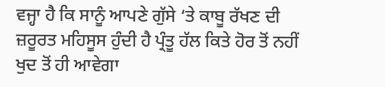ਵਜ੍ਹਾ ਹੈ ਕਿ ਸਾਨੂੰ ਆਪਣੇ ਗੁੱਸੇ ‘ਤੇ ਕਾਬੂ ਰੱਖਣ ਦੀ ਜ਼ਰੂਰਤ ਮਹਿਸੂਸ ਹੁੰਦੀ ਹੈ ਪ੍ਰੰਤੂ ਹੱਲ ਕਿਤੇ ਹੋਰ ਤੋਂ ਨਹੀਂ ਖੁਦ ਤੋਂ ਹੀ ਆਵੇਗਾ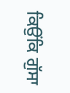ਕਿਉਂਕਿ ਗੁੱਸਾ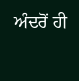ਅੰਦਰੋਂ ਹੀ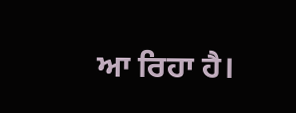ਆ ਰਿਹਾ ਹੈ।